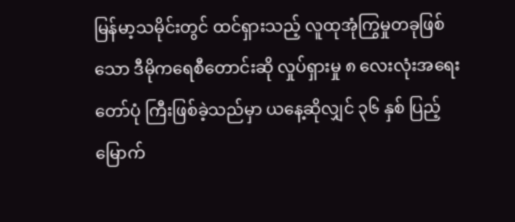မြန်မာ့သမိုင်းတွင် ထင်ရှားသည့် လူထုအုံကြွမှုတခုဖြစ်သော ဒီမိုကရေစီတောင်းဆို လှုပ်ရှားမှု ၈ လေးလုံးအရေးတော်ပုံ ကြီးဖြစ်ခဲ့သည်မှာ ယနေ့ဆိုလျှင် ၃၆ နှစ် ပြည့်မြောက်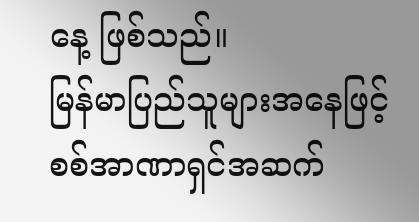နေ့ ဖြစ်သည်။
မြန်မာပြည်သူများအနေဖြင့် စစ်အာဏာရှင်အဆက်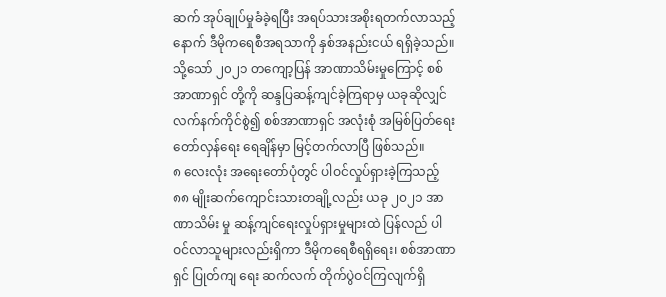ဆက် အုပ်ချုပ်မှုခံခဲ့ရပြီး အရပ်သားအစိုးရတက်လာသည့်နောက် ဒီမိုကရေစီအရသာကို နှစ်အနည်းငယ် ရရှိခဲ့သည်။ သို့သော် ၂၀၂၁ တကျော့ပြန် အာဏာသိမ်းမှုကြောင့် စစ်အာဏာရှင် တို့ကို ဆန္ဒပြဆန့်ကျင်ခဲ့ကြရာမှ ယခုဆိုလျှင် လက်နက်ကိုင်စွဲ၍ စစ်အာဏာရှင် အလုံးစုံ အမြစ်ပြတ်ရေး တော်လှန်ရေး ရေချိန်မှာ မြင့်တက်လာပြီ ဖြစ်သည်။
၈ လေးလုံး အရေးတော်ပုံတွင် ပါဝင်လှုပ်ရှားခဲ့ကြသည့် ၈၈ မျိုးဆက်ကျောင်းသားတချို့လည်း ယခု ၂၀၂၁ အာဏာသိမ်း မှု ဆန့်ကျင်ရေးလှုပ်ရှားမှုများထဲ ပြန်လည် ပါဝင်လာသူများလည်းရှိကာ ဒီမိုကရေစီရရှိရေး၊ စစ်အာဏာရှင် ပြုတ်ကျ ရေး ဆက်လက် တိုက်ပွဲဝင်ကြလျက်ရှိ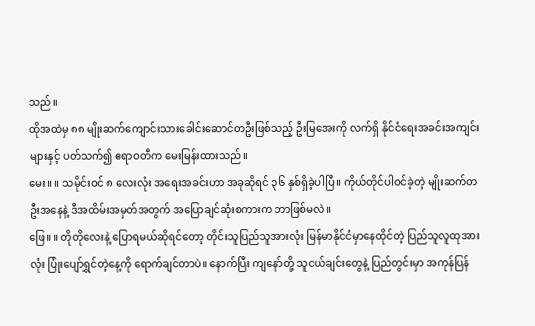သည်။
ထိုအထဲမှ ၈၈ မျိုးဆက်ကျောင်းသားခေါင်းဆောင်တဦးဖြစ်သည့် ဦးမြအေးကို လက်ရှိ နိုင်ငံရေးအခင်းအကျင်းများနှင့် ပတ်သက်၍ ဧရာဝတီက မေးမြန်းထားသည်။
မေး။ ။ သမိုင်းဝင် ၈ လေးလုံး အရေးအခင်းဟာ အခုဆိုရင် ၃၆ နှစ်ရှိခဲ့ပါပြီ။ ကိုယ်တိုင်ပါဝင်ခဲ့တဲ့ မျိုးဆက်တဦးအနေနဲ့ ဒီအထိမ်းအမှတ်အတွက် အပြောချင်ဆုံးစကားက ဘာဖြစ်မလဲ။
ဖြေ။ ။ တိုတိုလေးနဲ့ ပြောရမယ်ဆိုရင်တော့ တိုင်းသူပြည်သူအားလုံး မြန်မာနိုင်ငံမှာနေထိုင်တဲ့ ပြည်သူလူထုအားလုံး ပြုံးပျော်ရွှင်တဲ့နေ့ကို ရောက်ချင်တာပဲ။ နောက်ပြီး ကျနော်တို့ သူငယ်ချင်းတွေနဲ့ ပြည်တွင်းမှာ အကုန်ပြန်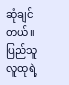ဆုံချင်တယ်။ ပြည်သူလူထုရဲ့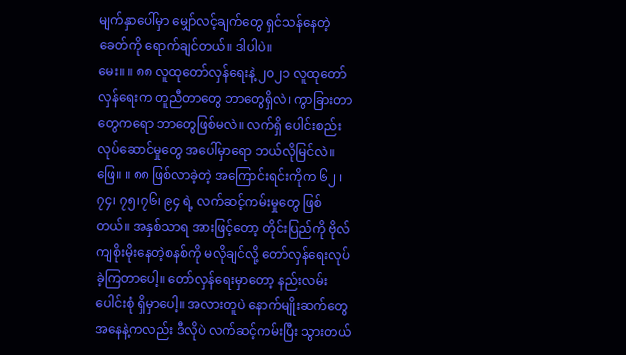မျက်နှာပေါ်မှာ မျှော်လင့်ချက်တွေ ရှင်သန်နေတဲ့ခေတ်ကို ရောက်ချင်တယ်။ ဒါပါပဲ။
မေး။ ။ ၈၈ လူထုတော်လှန်ရေးနဲ့ ၂၀၂၁ လူထုတော်လှန်ရေးက တူညီတာတွေ ဘာတွေရှိလဲ၊ ကွာခြားတာတွေကရော ဘာတွေဖြစ်မလဲ။ လက်ရှိ ပေါင်းစည်းလုပ်ဆောင်မှုတွေ အပေါ်မှာရော ဘယ်လိုမြင်လဲ။
ဖြေ။ ။ ၈၈ ဖြစ်လာခဲ့တဲ့ အကြောင်းရင်းကိုက ၆၂ ၊ ၇၄၊ ၇၅၊၇၆၊ ၉၄ ရဲ့ လက်ဆင့်ကမ်းမှုတွေ ဖြစ်တယ်။ အနှစ်သာရ အားဖြင့်တော့ တိုင်းပြည်ကို ဗိုလ်ကျစိုးမိုးနေတဲ့စနစ်ကို မလိုချင်လို့ တော်လှန်ရေးလုပ်ခဲ့ကြတာပေါ့။ တော်လှန်ရေးမှာတော့ နည်းလမ်းပေါင်းစုံ ရှိမှာပေါ့။ အလားတူပဲ နောက်မျိုးဆက်တွေအနေနဲ့ကလည်း ဒီလိုပဲ လက်ဆင့်ကမ်းပြီး သွားတယ်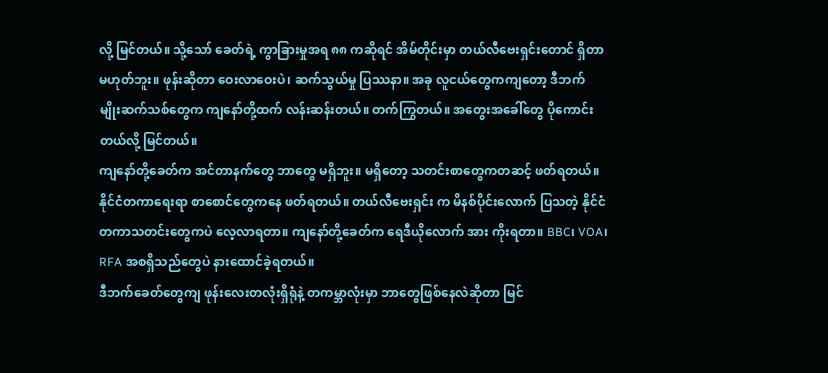လို့ မြင်တယ်။ သို့သော် ခေတ်ရဲ့ ကွာခြားမှုအရ ၈၈ ကဆိုရင် အိမ်တိုင်းမှာ တယ်လီဗေးရှင်းတောင် ရှိတာမဟုတ်ဘူး။ ဖုန်းဆိုတာ ဝေးလာဝေးပဲ၊ ဆက်သွယ်မှု ပြဿနာ။ အခု လူငယ်တွေကကျတော့ ဒီဘက် မျိုးဆက်သစ်တွေက ကျနော်တို့ထက် လန်းဆန်းတယ်။ တက်ကြွတယ်။ အတွေးအခေါ်တွေ ပိုကောင်းတယ်လို့ မြင်တယ်။
ကျနော်တို့ခေတ်က အင်တာနက်တွေ ဘာတွေ မရှိဘူး။ မရှိတော့ သတင်းစာတွေကတဆင့် ဖတ်ရတယ်။ နိုင်ငံတကာရေးရာ စာစောင်တွေကနေ ဖတ်ရတယ်။ တယ်လီဗေးရှင်း က မိနစ်ပိုင်းလောက် ပြသတဲ့ နိုင်ငံတကာသတင်းတွေကပဲ လေ့လာရတာ။ ကျနော်တို့ခေတ်က ရေဒီယိုလောက် အား ကိုးရတာ။ BBC၊ VOA၊ RFA အစရှိသည်တွေပဲ နားထောင်ခဲ့ရတယ်။
ဒီဘက်ခေတ်တွေကျ ဖုန်းလေးတလုံးရှိရုံနဲ့ တကမ္ဘာလုံးမှာ ဘာတွေဖြစ်နေလဲဆိုတာ မြင်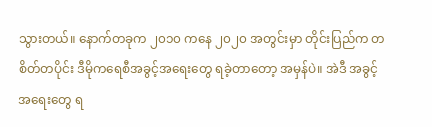သွားတယ်။ နောက်တခုက ၂၀၁၀ ကနေ ၂၀၂၀ အတွင်းမှာ တိုင်းပြည်က တစိတ်တပိုင်း ဒီမိုကရေစီအခွင့်အရေးတွေ ရခဲ့တာတော့ အမှန်ပဲ။ အဲဒီ အခွင့်အရေးတွေ ရ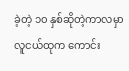ခဲ့တဲ့ ၁၀ နှစ်ဆိုတဲ့ကာလမှာ လူငယ်ထုက ကောင်း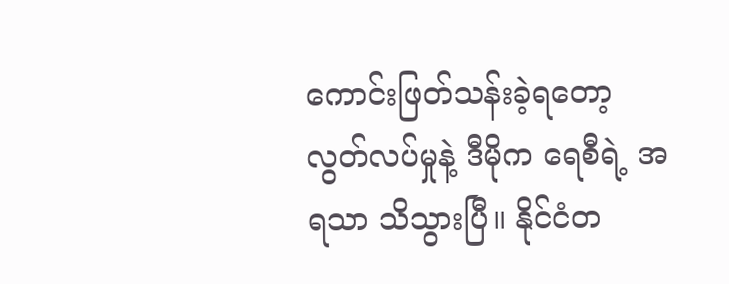ကောင်းဖြတ်သန်းခဲ့ရတော့ လွတ်လပ်မှုနဲ့ ဒီမိုက ရေစီရဲ့ အရသာ သိသွားပြီ။ နိုင်ငံတ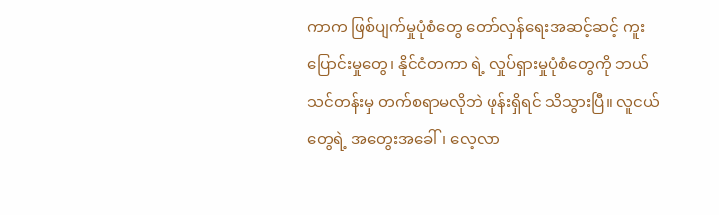ကာက ဖြစ်ပျက်မှုပုံစံတွေ တော်လှန်ရေးအဆင့်ဆင့် ကူးပြောင်းမှုတွေ၊ နိုင်ငံတကာ ရဲ့ လှုပ်ရှားမှုပုံစံတွေကို ဘယ်သင်တန်းမှ တက်စရာမလိုဘဲ ဖုန်းရှိရင် သိသွားပြီ။ လူငယ်တွေရဲ့ အတွေးအခေါ်၊ လေ့လာ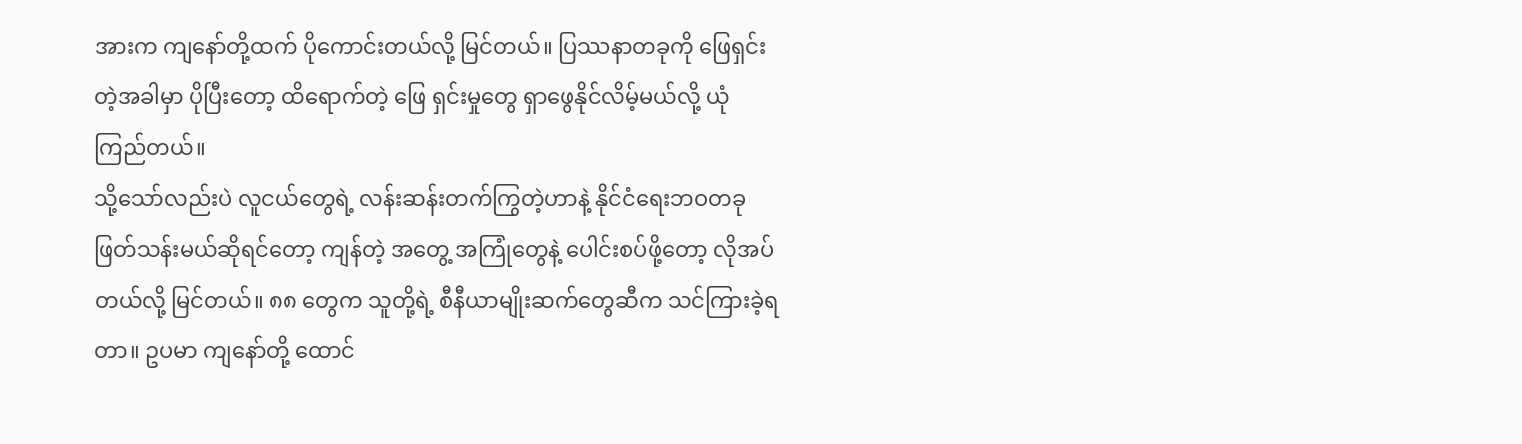အားက ကျနော်တို့ထက် ပိုကောင်းတယ်လို့ မြင်တယ်။ ပြဿနာတခုကို ဖြေရှင်းတဲ့အခါမှာ ပိုပြီးတော့ ထိရောက်တဲ့ ဖြေ ရှင်းမှုတွေ ရှာဖွေနိုင်လိမ့်မယ်လို့ ယုံကြည်တယ်။
သို့သော်လည်းပဲ လူငယ်တွေရဲ့ လန်းဆန်းတက်ကြွတဲ့ဟာနဲ့ နိုင်ငံရေးဘဝတခုဖြတ်သန်းမယ်ဆိုရင်တော့ ကျန်တဲ့ အတွေ့ အကြုံတွေနဲ့ ပေါင်းစပ်ဖို့တော့ လိုအပ်တယ်လို့ မြင်တယ်။ ၈၈ တွေက သူတို့ရဲ့ စီနီယာမျိုးဆက်တွေဆီက သင်ကြားခဲ့ရတာ။ ဥပမာ ကျနော်တို့ ထောင်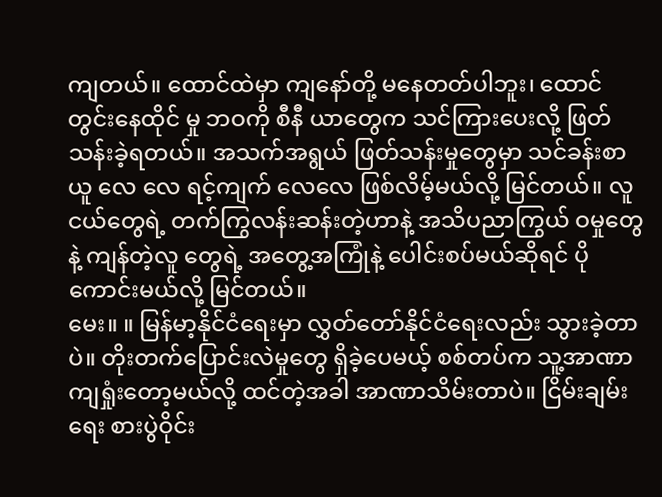ကျတယ်။ ထောင်ထဲမှာ ကျနော်တို့ မနေတတ်ပါဘူး၊ ထောင်တွင်းနေထိုင် မှု ဘဝကို စီနီ ယာတွေက သင်ကြားပေးလို့ ဖြတ်သန်းခဲ့ရတယ်။ အသက်အရွယ် ဖြတ်သန်းမှုတွေမှာ သင်ခန်းစာယူ လေ လေ ရင့်ကျက် လေလေ ဖြစ်လိမ့်မယ်လို့ မြင်တယ်။ လူငယ်တွေရဲ့ တက်ကြွလန်းဆန်းတဲ့ဟာနဲ့ အသိပညာကြွယ် ဝမှုတွေနဲ့ ကျန်တဲ့လူ တွေရဲ့ အတွေ့အကြုံနဲ့ ပေါင်းစပ်မယ်ဆိုရင် ပိုကောင်းမယ်လို့ မြင်တယ်။
မေး။ ။ မြန်မာ့နိုင်ငံရေးမှာ လွှတ်တော်နိုင်ငံရေးလည်း သွားခဲ့တာပဲ။ တိုးတက်ပြောင်းလဲမှုတွေ ရှိခဲ့ပေမယ့် စစ်တပ်က သူ့အာဏာကျရှုံးတော့မယ်လို့ ထင်တဲ့အခါ အာဏာသိမ်းတာပဲ။ ငြိမ်းချမ်းရေး စားပွဲဝိုင်း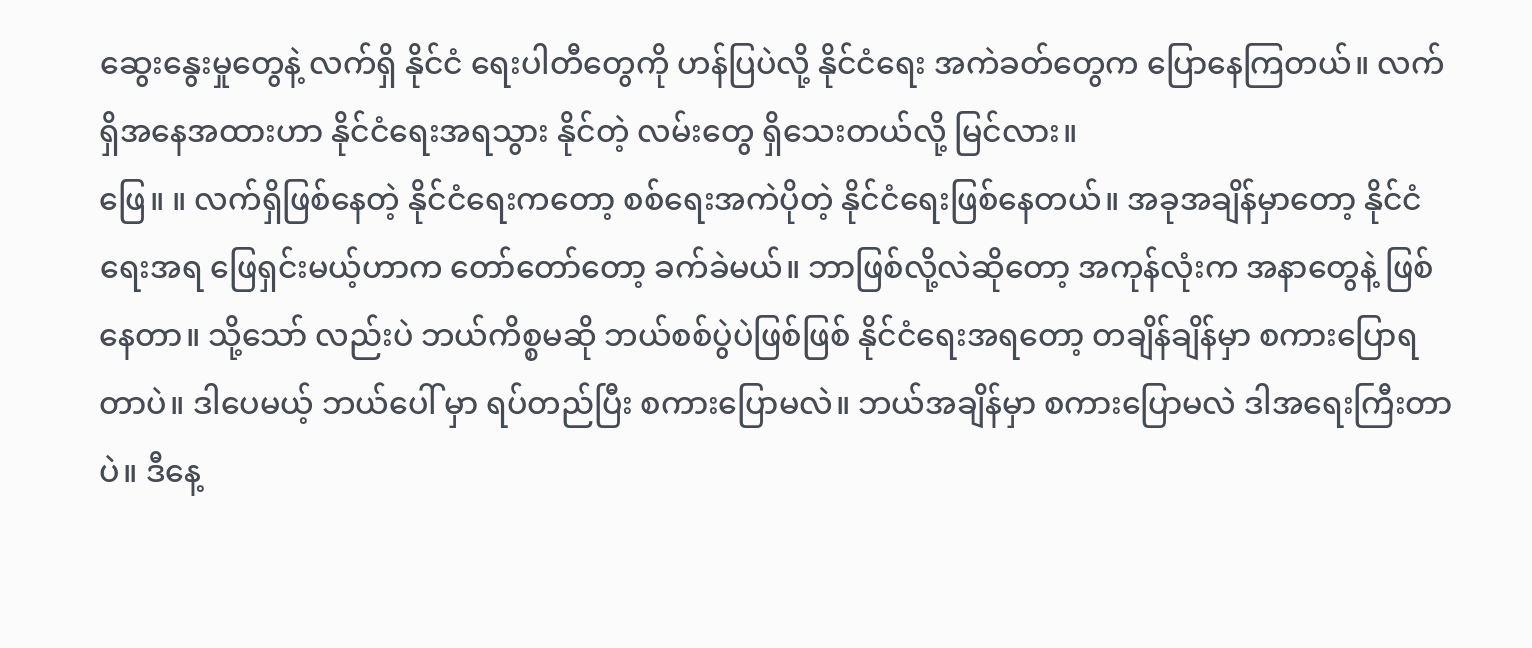ဆွေးနွေးမှုတွေနဲ့ လက်ရှိ နိုင်ငံ ရေးပါတီတွေကို ဟန်ပြပဲလို့ နိုင်ငံရေး အကဲခတ်တွေက ပြောနေကြတယ်။ လက်ရှိအနေအထားဟာ နိုင်ငံရေးအရသွား နိုင်တဲ့ လမ်းတွေ ရှိသေးတယ်လို့ မြင်လား။
ဖြေ။ ။ လက်ရှိဖြစ်နေတဲ့ နိုင်ငံရေးကတော့ စစ်ရေးအကဲပိုတဲ့ နိုင်ငံရေးဖြစ်နေတယ်။ အခုအချိန်မှာတော့ နိုင်ငံရေးအရ ဖြေရှင်းမယ့်ဟာက တော်တော်တော့ ခက်ခဲမယ်။ ဘာဖြစ်လို့လဲဆိုတော့ အကုန်လုံးက အနာတွေနဲ့ ဖြစ်နေတာ။ သို့သော် လည်းပဲ ဘယ်ကိစ္စမဆို ဘယ်စစ်ပွဲပဲဖြစ်ဖြစ် နိုင်ငံရေးအရတော့ တချိန်ချိန်မှာ စကားပြောရတာပဲ။ ဒါပေမယ့် ဘယ်ပေါ် မှာ ရပ်တည်ပြီး စကားပြောမလဲ။ ဘယ်အချိန်မှာ စကားပြောမလဲ ဒါအရေးကြီးတာပဲ။ ဒီနေ့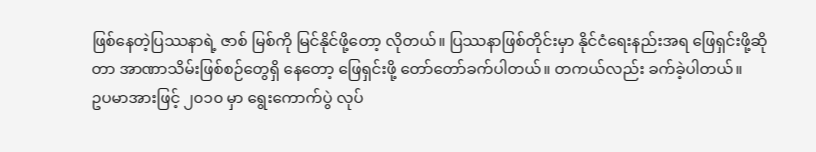ဖြစ်နေတဲ့ပြဿနာရဲ့ ဇာစ် မြစ်ကို မြင်နိုင်ဖို့တော့ လိုတယ်။ ပြဿနာဖြစ်တိုင်းမှာ နိုင်ငံရေးနည်းအရ ဖြေရှင်းဖို့ဆိုတာ အာဏာသိမ်းဖြစ်စဉ်တွေရှိ နေတော့ ဖြေရှင်းဖို့ တော်တော်ခက်ပါတယ်။ တကယ်လည်း ခက်ခဲ့ပါတယ်။
ဥပမာအားဖြင့် ၂၀၁၀ မှာ ရွေးကောက်ပွဲ လုပ်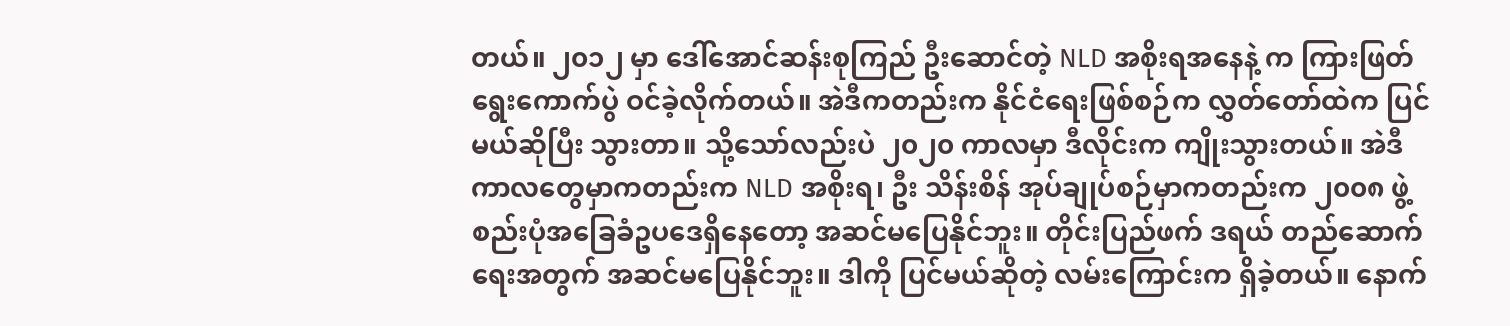တယ်။ ၂၀၁၂ မှာ ဒေါ်အောင်ဆန်းစုကြည် ဦးဆောင်တဲ့ NLD အစိုးရအနေနဲ့ က ကြားဖြတ်ရွေးကောက်ပွဲ ဝင်ခဲ့လိုက်တယ်။ အဲဒီကတည်းက နိုင်ငံရေးဖြစ်စဉ်က လွှတ်တော်ထဲက ပြင်မယ်ဆိုပြီး သွားတာ။ သို့သော်လည်းပဲ ၂၀၂၀ ကာလမှာ ဒီလိုင်းက ကျိုးသွားတယ်။ အဲဒီကာလတွေမှာကတည်းက NLD အစိုးရ၊ ဦး သိန်းစိန် အုပ်ချုပ်စဉ်မှာကတည်းက ၂၀၀၈ ဖွဲ့စည်းပုံအခြေခံဥပဒေရှိနေတော့ အဆင်မပြေနိုင်ဘူး။ တိုင်းပြည်ဖက် ဒရယ် တည်ဆောက်ရေးအတွက် အဆင်မပြေနိုင်ဘူး။ ဒါကို ပြင်မယ်ဆိုတဲ့ လမ်းကြောင်းက ရှိခဲ့တယ်။ နောက်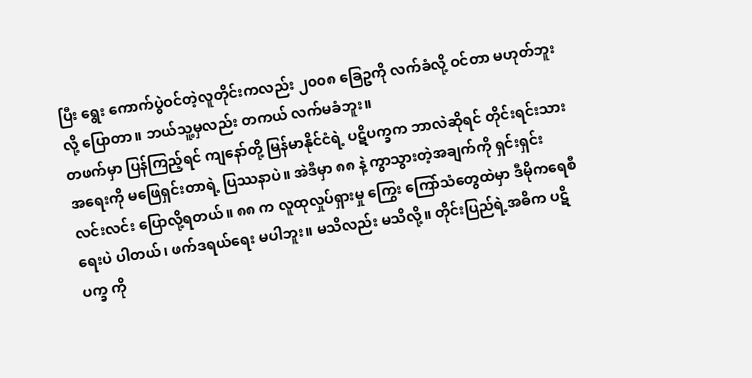ပြီး ရွေး ကောက်ပွဲဝင်တဲ့လူတိုင်းကလည်း ၂၀၀၈ ခြေဥကို လက်ခံလို့ ဝင်တာ မဟုတ်ဘူးလို့ ပြောတာ။ ဘယ်သူ့မှလည်း တကယ် လက်မခံဘူး။
တဖက်မှာ ပြန်ကြည့်ရင် ကျနော်တို့ မြန်မာနိုင်ငံရဲ့ ပဋိပက္ခက ဘာလဲဆိုရင် တိုင်းရင်းသားအရေးကို မဖြေရှင်းတာရဲ့ ပြဿနာပဲ။ အဲဒီမှာ ၈၈ နဲ့ ကွာသွားတဲ့အချက်ကို ရှင်းရှင်းလင်းလင်း ပြောလို့ရတယ်။ ၈၈ က လူထုလှုပ်ရှားမှု ကြွေး ကြော်သံတွေထဲမှာ ဒီမိုကရေစီရေးပဲ ပါတယ်၊ ဖက်ဒရယ်ရေး မပါဘူး။ မသိလည်း မသိလို့။ တိုင်းပြည်ရဲ့အဓိက ပဋိပက္ခ ကို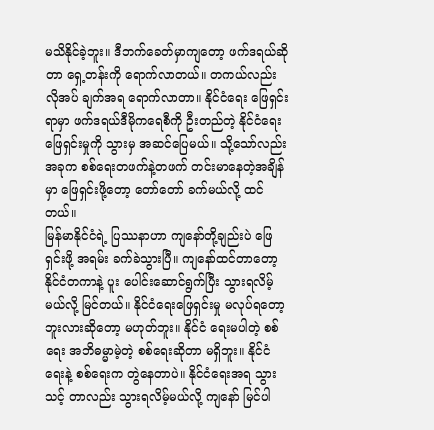မသိနိုင်ခဲ့ဘူး။ ဒီဘက်ခေတ်မှာကျတော့ ဖက်ဒရယ်ဆိုတာ ရှေ့တန်းကို ရောက်လာတယ်။ တကယ်လည်း လိုအပ် ချက်အရ ရောက်လာတာ။ နိုင်ငံရေး ဖြေရှင်းရာမှာ ဖက်ဒရယ်ဒီမိုကရေစီကို ဦးတည်တဲ့ နိုင်ငံရေးဖြေရှင်းမှုကို သွားမှ အဆင်ပြေမယ်။ သို့သော်လည်း အခုက စစ်ရေးတဖက်နဲ့တဖက် တင်းမာနေတဲ့အချိန်မှာ ဖြေရှင်းဖို့တော့ တော်တော် ခက်မယ်လို့ ထင်တယ်။
မြန်မာနိုင်ငံရဲ့ ပြဿနာဟာ ကျနော်တို့ချည်းပဲ ဖြေရှင်းဖို့ အရမ်း ခက်ခဲသွားပြီ။ ကျနော်ထင်တာတော့ နိုင်ငံတကာနဲ့ ပူး ပေါင်းဆောင်ရွက်ပြီး သွားရလိမ့်မယ်လို့ မြင်တယ်။ နိုင်ငံရေးဖြေရှင်းမှု မလုပ်ရတော့ဘူးလားဆိုတော့ မဟုတ်ဘူး။ နိုင်ငံ ရေးမပါတဲ့ စစ်ရေး အဘိဓမ္မာမဲ့တဲ့ စစ်ရေးဆိုတာ မရှိဘူး။ နိုင်ငံရေးနဲ့ စစ်ရေးက တွဲနေတာပဲ။ နိုင်ငံရေးအရ သွားသင့် တာလည်း သွားရလိမ့်မယ်လို့ ကျနော် မြင်ပါ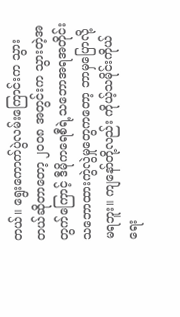တယ်။ ရွေးကောက်ပွဲလမ်းကြောင်းက သွားတယ်ဆိုတာတော့ ၂၀၀၈ အတွင်းက သွားတဲ့အတွက်ကြောင့် ဒီမိုကရေစီရဲ့သဘောအရအတိုင်း သဘောထားကွဲလွဲမှုတွေကတော့ ဘာမှပြောလို့ မရဘူး။ ကျနော်တို့လည်း ကိုယ့်သမိုင်းကိုယ် ရေး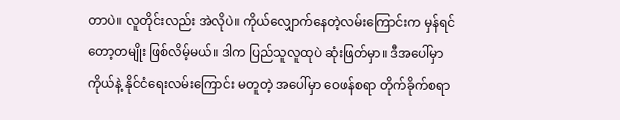တာပဲ။ လူတိုင်းလည်း အဲလိုပဲ။ ကိုယ်လျှောက်နေတဲ့လမ်းကြောင်းက မှန်ရင်တော့တမျိုး ဖြစ်လိမ့်မယ်။ ဒါက ပြည်သူလူထုပဲ ဆုံးဖြတ်မှာ။ ဒီအပေါ်မှာ ကိုယ်နဲ့ နိုင်ငံရေးလမ်းကြောင်း မတူတဲ့ အပေါ်မှာ ဝေဖန်စရာ တိုက်ခိုက်စရာ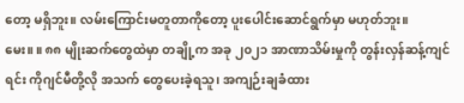တော့ မရှိဘူး။ လမ်းကြောင်းမတူတာကိုတော့ ပူးပေါင်းဆောင်ရွက်မှာ မဟုတ်ဘူး။
မေး။ ။ ၈၈ မျိုးဆက်တွေထဲမှာ တချို့က အခု ၂၀၂၁ အာဏာသိမ်းမှုကို တွန်းလှန်ဆန့်ကျင်ရင်း ကိုဂျင်မီတို့လို အသက် တွေပေးခဲ့ရသူ၊ အကျဉ်းချခံထား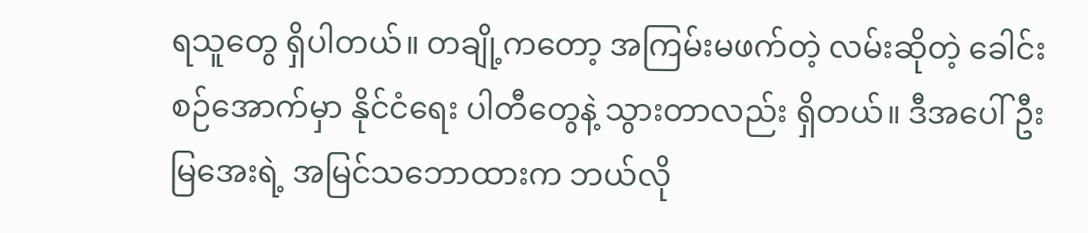ရသူတွေ ရှိပါတယ်။ တချို့ကတော့ အကြမ်းမဖက်တဲ့ လမ်းဆိုတဲ့ ခေါင်းစဉ်အောက်မှာ နိုင်ငံရေး ပါတီတွေနဲ့ သွားတာလည်း ရှိတယ်။ ဒီအပေါ် ဦးမြအေးရဲ့ အမြင်သဘောထားက ဘယ်လို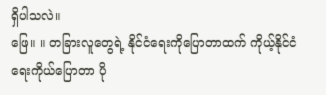ရှိပါသလဲ။
ဖြေ။ ။ တခြားလူတွေရဲ့ နိုင်ငံရေးကိုပြောတာထက် ကိုယ့်နိုင်ငံရေးကိုယ်ပြောတာ ပို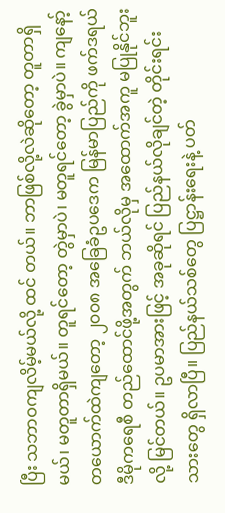ပြီး သဘာဝကျလိမ့်မယ်လို့ ထင် တယ်။ ဘာဖြစ်လို့လဲဆိုတော့ တူတာရှိမယ်၊ မတူတာရှိမယ်။ တူရင်တော့ တွဲမှာပဲ၊ မတူရင်တော့ ခွဲမှာပဲ။ ကျနော့် တယောက်ထဲကျတော့ ၂၀၀၈ အခြေခံဥပဒေက မြန်မာပြည်ကို ဖက်ဒရယ်ဒီမိုကရေစီ တည်ထောင်ဖို့အတွက် ဘယ်လိုမှ အထောက်အကူ မပြုနိုင်ဘူးလို့ မြင်တယ်။ ဥပမာအားဖြင့် အခုဆိုရင် ပြည်နယ်လိုချင်တဲ့ တိုင်းရင်းသားတွေ ရှိလာပြီ။ ပြည်နယ်သစ်တွေ ပြဋ္ဌာန်းရေးနဲ့ ပတ်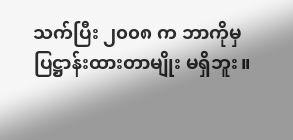သက်ပြီး ၂၀၀၈ က ဘာကိုမှပြဋ္ဌာန်းထားတာမျိုး မရှိဘူး။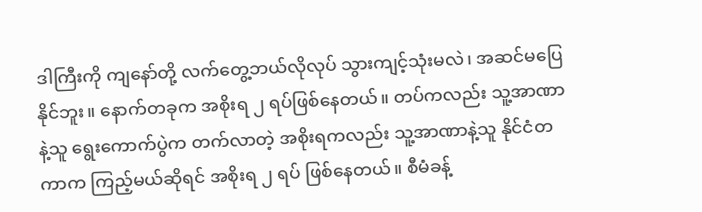ဒါကြီးကို ကျနော်တို့ လက်တွေ့ဘယ်လိုလုပ် သွားကျင့်သုံးမလဲ၊ အဆင်မပြေနိုင်ဘူး။ နောက်တခုက အစိုးရ ၂ ရပ်ဖြစ်နေတယ်။ တပ်ကလည်း သူ့အာဏာနဲ့သူ ရွေးကောက်ပွဲက တက်လာတဲ့ အစိုးရကလည်း သူ့အာဏာနဲ့သူ နိုင်ငံတကာက ကြည့်မယ်ဆိုရင် အစိုးရ ၂ ရပ် ဖြစ်နေတယ်။ စီမံခန့်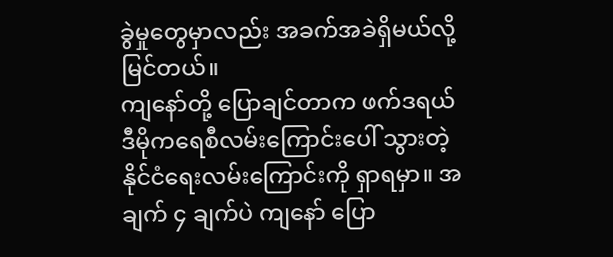ခွဲမှုတွေမှာလည်း အခက်အခဲရှိမယ်လို့ မြင်တယ်။
ကျနော်တို့ ပြောချင်တာက ဖက်ဒရယ် ဒီမိုကရေစီလမ်းကြောင်းပေါ် သွားတဲ့ နိုင်ငံရေးလမ်းကြောင်းကို ရှာရမှာ။ အချက် ၄ ချက်ပဲ ကျနော် ပြော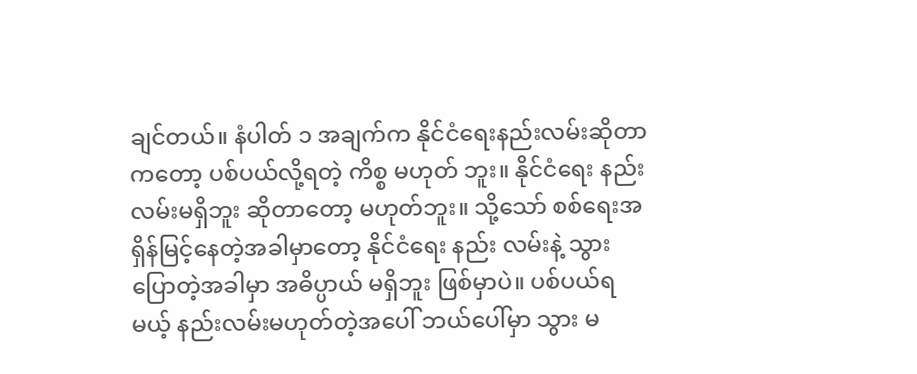ချင်တယ်။ နံပါတ် ၁ အချက်က နိုင်ငံရေးနည်းလမ်းဆိုတာကတော့ ပစ်ပယ်လို့ရတဲ့ ကိစ္စ မဟုတ် ဘူး။ နိုင်ငံရေး နည်းလမ်းမရှိဘူး ဆိုတာတော့ မဟုတ်ဘူး။ သို့သော် စစ်ရေးအရှိန်မြင့်နေတဲ့အခါမှာတော့ နိုင်ငံရေး နည်း လမ်းနဲ့ သွားပြောတဲ့အခါမှာ အဓိပ္ပာယ် မရှိဘူး ဖြစ်မှာပဲ။ ပစ်ပယ်ရမယ့် နည်းလမ်းမဟုတ်တဲ့အပေါ် ဘယ်ပေါ်မှာ သွား မ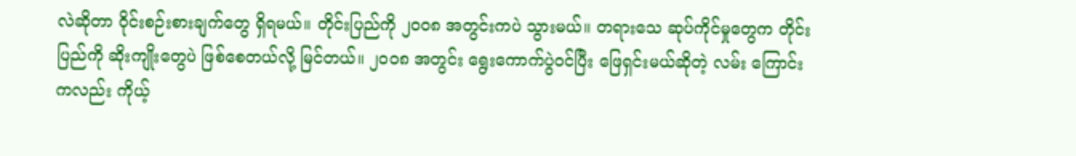လဲဆိုတာ ဝိုင်းစဉ်းစားချက်တွေ ရှိရမယ်။ တိုင်းပြည်ကို ၂၀၀၈ အတွင်းကပဲ သွားမယ်။ တရားသေ ဆုပ်ကိုင်မှုတွေက တိုင်းပြည်ကို ဆိုးကျိုးတွေပဲ ဖြစ်စေတယ်လို့ မြင်တယ်။ ၂၀၀၈ အတွင်း ရွေးကောက်ပွဲဝင်ပြီး ဖြေရှင်းမယ်ဆိုတဲ့ လမ်း ကြောင်းကလည်း ကိုယ့်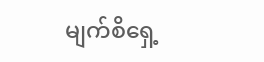မျက်စိရှေ့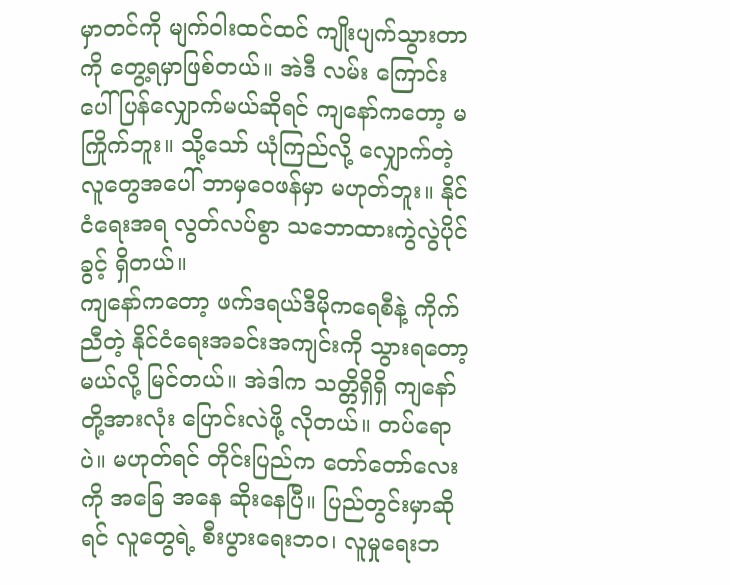မှာတင်ကို မျက်ဝါးထင်ထင် ကျိုးပျက်သွားတာကို တွေ့ရမှာဖြစ်တယ်။ အဲဒီ လမ်း ကြောင်းပေါ် ပြန်လျှောက်မယ်ဆိုရင် ကျနော်ကတော့ မကြိုက်ဘူး။ သို့သော် ယုံကြည်လို့ လျှောက်တဲ့ လူတွေအပေါ် ဘာမှဝေဖန်မှာ မဟုတ်ဘူး။ နိုင်ငံရေးအရ လွတ်လပ်စွာ သဘောထားကွဲလွဲပိုင်ခွင့် ရှိတယ်။
ကျနော်ကတော့ ဖက်ဒရယ်ဒီမိုကရေစီနဲ့ ကိုက်ညီတဲ့ နိုင်ငံရေးအခင်းအကျင်းကို သွားရတော့မယ်လို့ မြင်တယ်။ အဲဒါက သတ္တိရှိရှိ ကျနော်တို့အားလုံး ပြောင်းလဲဖို့ လိုတယ်။ တပ်ရောပဲ။ မဟုတ်ရင် တိုင်းပြည်က တော်တော်လေးကို အခြေ အနေ ဆိုးနေပြီ။ ပြည်တွင်းမှာဆိုရင် လူတွေရဲ့ စီးပွားရေးဘဝ၊ လူမှုရေးဘ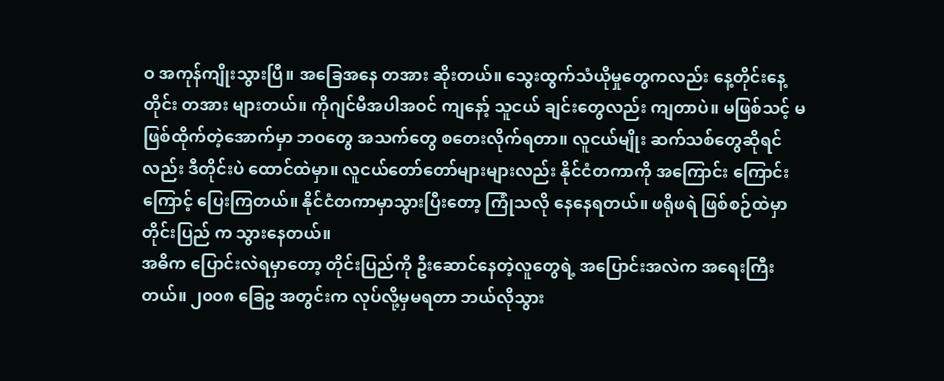ဝ အကုန်ကျိုးသွားပြီ။ အခြေအနေ တအား ဆိုးတယ်။ သွေးထွက်သံယိုမှုတွေကလည်း နေ့တိုင်းနေ့တိုင်း တအား များတယ်။ ကိုဂျင်မီအပါအဝင် ကျနော့် သူငယ် ချင်းတွေလည်း ကျတာပဲ။ မဖြစ်သင့် မဖြစ်ထိုက်တဲ့အောက်မှာ ဘဝတွေ အသက်တွေ စတေးလိုက်ရတာ။ လူငယ်မျိုး ဆက်သစ်တွေဆိုရင်လည်း ဒီတိုင်းပဲ ထောင်ထဲမှာ။ လူငယ်တော်တော်များများလည်း နိုင်ငံတကာကို အကြောင်း ကြောင်းကြောင့် ပြေးကြတယ်။ နိုင်ငံတကာမှာသွားပြီးတော့ ကြုံသလို နေနေရတယ်။ ဖရိုဖရဲ ဖြစ်စဉ်ထဲမှာ တိုင်းပြည် က သွားနေတယ်။
အဓိက ပြောင်းလဲရမှာတော့ တိုင်းပြည်ကို ဦးဆောင်နေတဲ့လူတွေရဲ့ အပြောင်းအလဲက အရေးကြီးတယ်။ ၂၀၀၈ ခြေဥ အတွင်းက လုပ်လို့မှမရတာ ဘယ်လိုသွား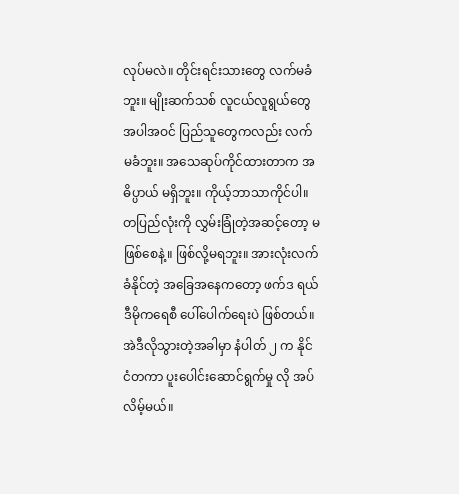လုပ်မလဲ။ တိုင်းရင်းသားတွေ လက်မခံဘူး။ မျိုးဆက်သစ် လူငယ်လူရွယ်တွေ အပါအဝင် ပြည်သူတွေကလည်း လက်မခံဘူး။ အသေဆုပ်ကိုင်ထားတာက အဓိပ္ပာယ် မရှိဘူး။ ကိုယ့်ဘာသာကိုင်ပါ။ တပြည်လုံးကို လွှမ်းခြုံတဲ့အဆင့်တော့ မဖြစ်စေနဲ့။ ဖြစ်လို့မရဘူး။ အားလုံးလက်ခံနိုင်တဲ့ အခြေအနေကတော့ ဖက်ဒ ရယ် ဒီမိုကရေစီ ပေါ်ပေါက်ရေးပဲ ဖြစ်တယ်။ အဲဒီလိုသွားတဲ့အခါမှာ နံပါတ် ၂ က နိုင်ငံတကာ ပူးပေါင်းဆောင်ရွက်မှု လို အပ်လိမ့်မယ်။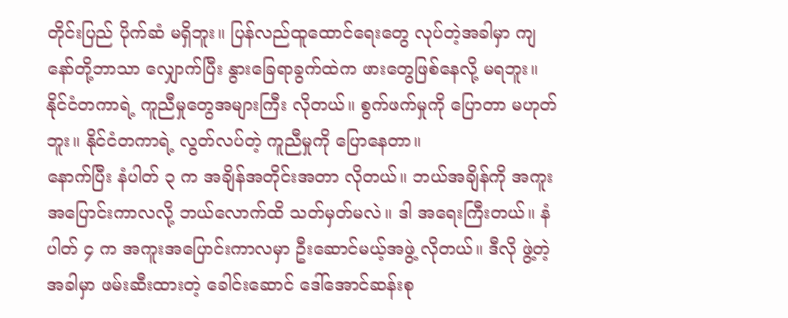တိုင်းပြည် ပိုက်ဆံ မရှိဘူး။ ပြန်လည်ထူထောင်ရေးတွေ လုပ်တဲ့အခါမှာ ကျနော်တို့ဘာသာ လျှောက်ပြီး နွားခြေရာခွက်ထဲက ဖားတွေဖြစ်နေလို့ မရဘူး။ နိုင်ငံတကာရဲ့ ကူညီမှုတွေအများကြီး လိုတယ်။ စွက်ဖက်မှုကို ပြောတာ မဟုတ်ဘူး။ နိုင်ငံတကာရဲ့ လွတ်လပ်တဲ့ ကူညီမှုကို ပြောနေတာ။
နောက်ပြီး နံပါတ် ၃ က အချိန်အတိုင်းအတာ လိုတယ်။ ဘယ်အချိန်ကို အကူးအပြောင်းကာလလို့ ဘယ်လောက်ထိ သတ်မှတ်မလဲ။ ဒါ အရေးကြီးတယ်။ နံပါတ် ၄ က အကူးအပြောင်းကာလမှာ ဦးဆောင်မယ့်အဖွဲ့ လိုတယ်။ ဒီလို ဖွဲ့တဲ့ အခါမှာ ဖမ်းဆီးထားတဲ့ ခေါင်းဆောင် ဒေါ်အောင်ဆန်းစု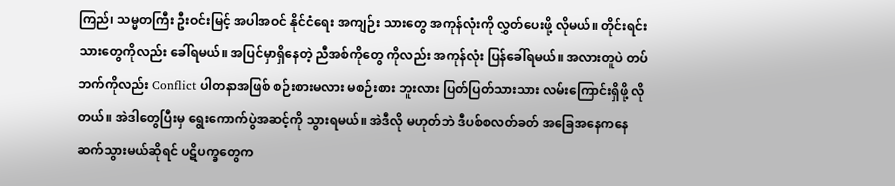ကြည်၊ သမ္မတကြီး ဦးဝင်းမြင့် အပါအဝင် နိုင်ငံရေး အကျဉ်း သားတွေ အကုန်လုံးကို လွှတ်ပေးဖို့ လိုမယ်။ တိုင်းရင်းသားတွေကိုလည်း ခေါ်ရမယ်။ အပြင်မှာရှိနေတဲ့ ညီအစ်ကိုတွေ ကိုလည်း အကုန်လုံး ပြန်ခေါ်ရမယ်။ အလားတူပဲ တပ်ဘက်ကိုလည်း Conflict ပါတနာအဖြစ် စဉ်းစားမလား မစဉ်းစား ဘူးလား ပြတ်ပြတ်သားသား လမ်းကြောင်းရှိဖို့ လိုတယ်။ အဲဒါတွေပြီးမှ ရွေးကောက်ပွဲအဆင့်ကို သွားရမယ်။ အဲဒီလို မဟုတ်ဘဲ ဒီပစ်စလတ်ခတ် အခြေအနေကနေ ဆက်သွားမယ်ဆိုရင် ပဋိပက္ခတွေက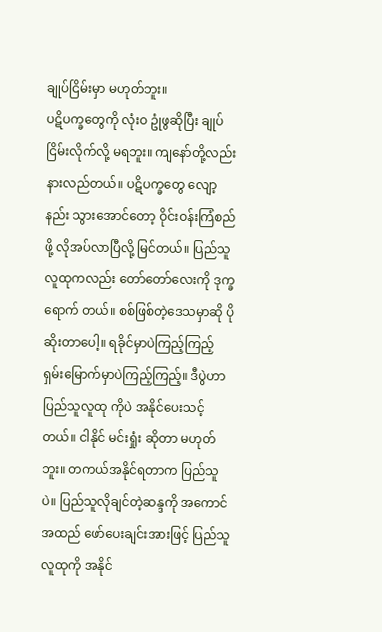ချုပ်ငြိမ်းမှာ မဟုတ်ဘူး။
ပဋိပက္ခတွေကို လုံးဝ ဥုံဖွဆိုပြီး ချုပ်ငြိမ်းလိုက်လို့ မရဘူး။ ကျနော်တို့လည်း နားလည်တယ်။ ပဋိပက္ခတွေ လျော့နည်း သွားအောင်တော့ ဝိုင်းဝန်းကြံစည်ဖို့ လိုအပ်လာပြီလို့ မြင်တယ်။ ပြည်သူလူထုကလည်း တော်တော်လေးကို ဒုက္ခရောက် တယ်။ စစ်ဖြစ်တဲ့ဒေသမှာဆို ပိုဆိုးတာပေါ့။ ရခိုင်မှာပဲကြည့်ကြည့် ရှမ်းမြောက်မှာပဲကြည့်ကြည့်။ ဒီပွဲဟာ ပြည်သူလူထု ကိုပဲ အနိုင်ပေးသင့်တယ်။ ငါနိုင် မင်းရှုံး ဆိုတာ မဟုတ်ဘူး။ တကယ်အနိုင်ရတာက ပြည်သူပဲ။ ပြည်သူလိုချင်တဲ့ဆန္ဒကို အကောင်အထည် ဖော်ပေးချင်းအားဖြင့် ပြည်သူလူထုကို အနိုင်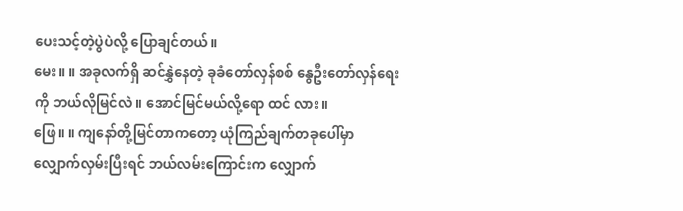ပေးသင့်တဲ့ပွဲပဲလို့ ပြောချင်တယ်။
မေး။ ။ အခုလက်ရှိ ဆင်နွှဲနေတဲ့ ခုခံတော်လှန်စစ် နွေဦးတော်လှန်ရေးကို ဘယ်လိုမြင်လဲ။ အောင်မြင်မယ်လို့ရော ထင် လား။
ဖြေ။ ။ ကျနော်တို့မြင်တာကတော့ ယုံကြည်ချက်တခုပေါ်မှာ လျှောက်လှမ်းပြီးရင် ဘယ်လမ်းကြောင်းက လျှောက်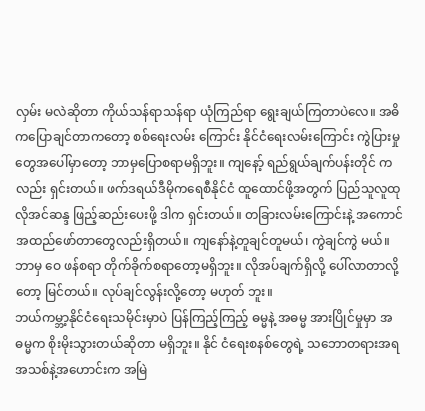လှမ်း မလဲဆိုတာ ကိုယ်သန်ရာသန်ရာ ယုံကြည်ရာ ရွေးချယ်ကြတာပဲလေ။ အဓိကပြောချင်တာကတော့ စစ်ရေးလမ်း ကြောင်း နိုင်ငံရေးလမ်းကြောင်း ကွဲပြားမှုတွေအပေါ်မှာတော့ ဘာမှပြောစရာမရှိဘူး။ ကျနော့် ရည်ရွယ်ချက်ပန်းတိုင် ကလည်း ရှင်းတယ်။ ဖက်ဒရယ်ဒီမိုကရေစီနိုင်ငံ ထူထောင်ဖို့အတွက် ပြည်သူလူထုလိုအင်ဆန္ဒ ဖြည့်ဆည်းပေးဖို့ ဒါက ရှင်းတယ်။ တခြားလမ်းကြောင်းနဲ့ အကောင်အထည်ဖော်တာတွေလည်းရှိတယ်။ ကျနော်နဲ့တူချင်တူမယ်၊ ကွဲချင်ကွဲ မယ်။ ဘာမှ ဝေ ဖန်စရာ တိုက်ခိုက်စရာတော့မရှိဘူး။ လိုအပ်ချက်ရှိလို့ ပေါ်လာတာလို့တော့ မြင်တယ်။ လုပ်ချင်လွန်းလို့တော့ မဟုတ် ဘူး။
ဘယ်ကမ္ဘာ့နိုင်ငံရေးသမိုင်းမှာပဲ ပြန်ကြည့်ကြည့် ဓမ္မနဲ့ အဓမ္မ အားပြိုင်မှုမှာ အဓမ္မက စိုးမိုးသွားတယ်ဆိုတာ မရှိဘူး။ နိုင် ငံရေးစနစ်တွေရဲ့ သဘောတရားအရ အသစ်နဲ့အဟောင်းက အမြဲ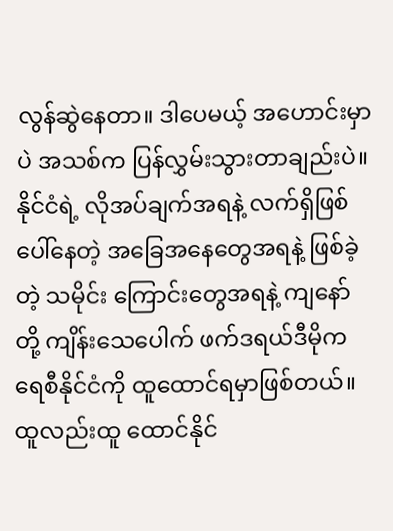လွန်ဆွဲနေတာ။ ဒါပေမယ့် အဟောင်းမှာပဲ အသစ်က ပြန်လွှမ်းသွားတာချည်းပဲ။ နိုင်ငံရဲ့ လိုအပ်ချက်အရနဲ့ လက်ရှိဖြစ်ပေါ်နေတဲ့ အခြေအနေတွေအရနဲ့ ဖြစ်ခဲ့တဲ့ သမိုင်း ကြောင်းတွေအရနဲ့ ကျနော်တို့ ကျိန်းသေပေါက် ဖက်ဒရယ်ဒီမိုကရေစီနိုင်ငံကို ထူထောင်ရမှာဖြစ်တယ်။ ထူလည်းထူ ထောင်နိုင်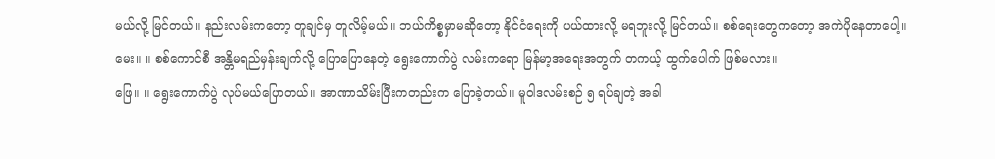မယ်လို့ မြင်တယ်။ နည်းလမ်းကတော့ တူချင်မှ တူလိမ့်မယ်။ ဘယ်ကိစ္စမှာမဆိုတော့ နိုင်ငံရေးကို ပယ်ထားလို့ မရဘူးလို့ မြင်တယ်။ စစ်ရေးတွေကတော့ အကဲပိုနေတာပေါ့။
မေး။ ။ စစ်ကောင်စီ အန္တိမရည်မှန်းချက်လို့ ပြောပြောနေတဲ့ ရွေးကောက်ပွဲ လမ်းကရော မြန်မာ့အရေးအတွက် တကယ့် ထွက်ပေါက် ဖြစ်မလား။
ဖြေ။ ။ ရွေးကောက်ပွဲ လုပ်မယ်ပြောတယ်။ အာဏာသိမ်းပြီးကတည်းက ပြောခဲ့တယ်။ မူဝါဒလမ်းစဉ် ၅ ရပ်ချတဲ့ အခါ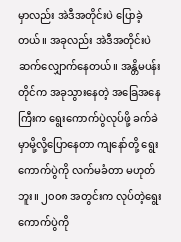မှာလည်း အဲဒီအတိုင်းပဲ ပြောခဲ့တယ်။ အခုလည်း အဲဒီအတိုင်းပဲ ဆက်လျှောက်နေတယ်။ အန္တိမပန်းတိုင်က အခုသွားနေတဲ့ အခြေအနေကြီးက ရွေးကောက်ပွဲလုပ်ဖို့ ခက်ခဲမှာမို့လို့ပြောနေတာ ကျနော်တို့ ရွေးကောက်ပွဲကို လက်မခံတာ မဟုတ်ဘူး။ ၂၀၀၈ အတွင်းက လုပ်တဲ့ရွေးကောက်ပွဲကို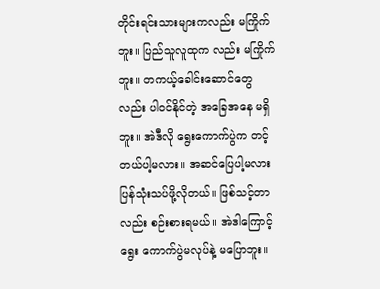တိုင်းရင်းသားများကလည်း မကြိုက်ဘူး။ ပြည်သူလူထုက လည်း မကြိုက်ဘူး။ တကယ့်ခေါင်းဆောင်တွေလည်း ပါဝင်နိုင်တဲ့ အခြေအနေ မရှိဘူး။ အဲဒီလို ရွေးကောက်ပွဲက တင့် တယ်ပါ့မလား။ အဆင်ပြေပါ့မလား ပြန်သုံးသပ်ဖို့လိုတယ်။ ဖြစ်သင့်တာလည်း စဉ်းစားရမယ်။ အဲဒါကြောင့် ရွေး ကောက်ပွဲမလုပ်နဲ့ မပြောဘူး။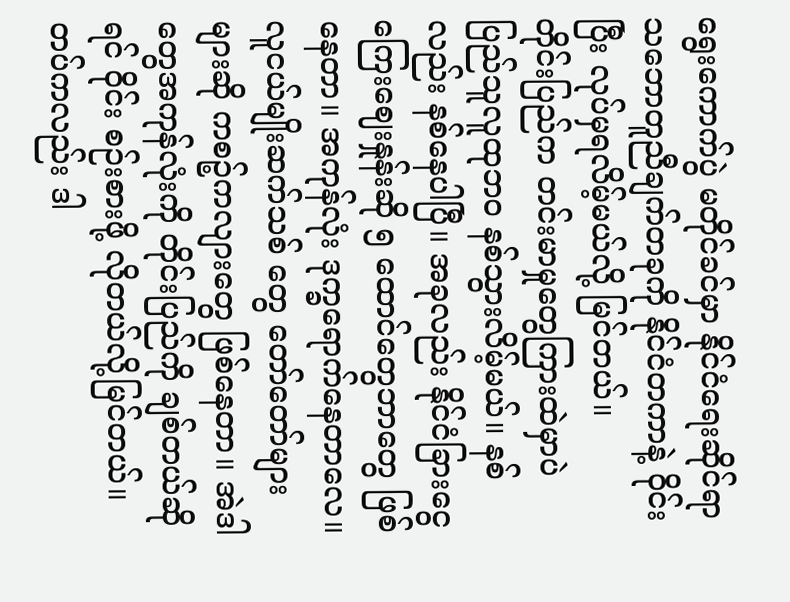ရွေးကောက်ပွဲ မတိုင်ခင်မှာ နိုင်ငံရေးဆိုင်ရာ သဘောတူညီချက်တခုကို နိုင်ငံတကာနဲ့ ဝိုင်းပြီး လုပ်မှရလိမ့်မယ်လို့ မြင်တယ်။
တိုင်းပြည်က တင်းမာမှုတွေကြားထဲမှာပဲ ပြည်သူလူထုဘဝ နစ်သွားလိမ့်မယ်။ နစ်လည်း နစ်နေပါပြီ။ အခုလည်း နိုင်ငံခြားငွေကြေးဈေးနှုန်းဆို ၅ ထောင်တွေဘာတွေ ဖြစ်နေတာ။ အကုန်လုံး ဒုက္ခရောက်နေတာလေ။ လူငယ်မျိုးဆက်သစ် တွေ တော်တော်များများဆို ကစဉ့်ကလျားတွေ ဖြစ်နေတာ။ အဲဒါတွေအကုန်လုံးကို တိုင်းပြည်ကို ချစ်တယ်ဆိုရင် ဝိုင်း စဉ်းစားဖို့ လိုတယ်လို့မြင်တယ်။ တပ်ကလည်း ဒါ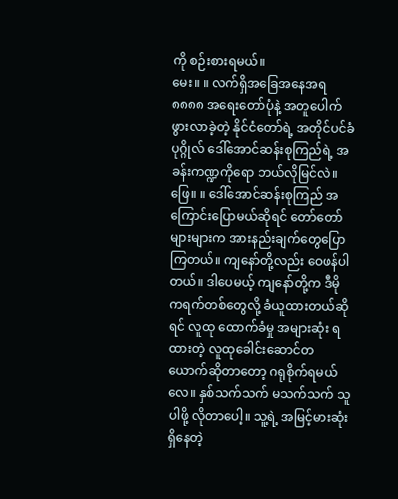ကို စဉ်းစားရမယ်။
မေး။ ။ လက်ရှိအခြေအနေအရ ၈၈၈၈ အရေးတော်ပုံနဲ့ အတူပေါက်ဖွားလာခဲ့တဲ့ နိုင်ငံတော်ရဲ့ အတိုင်ပင်ခံပုဂ္ဂိုလ် ဒေါ်အောင်ဆန်းစုကြည်ရဲ့ အခန်းကဏ္ဍကိုရော ဘယ်လိုမြင်လဲ။
ဖြေ။ ။ ဒေါ်အောင်ဆန်းစုကြည် အကြောင်းပြောမယ်ဆိုရင် တော်တော်များများက အားနည်းချက်တွေပြောကြတယ်။ ကျနော်တို့လည်း ဝေဖန်ပါတယ်။ ဒါပေမယ့် ကျနော်တို့က ဒီမိုကရက်တစ်တွေလို့ ခံယူထားတယ်ဆိုရင် လူထု ထောက်ခံမှု အများဆုံး ရထားတဲ့ လူထုခေါင်းဆောင်တယောက်ဆိုတာတော့ ဂရုစိုက်ရမယ်လေ။ နှစ်သက်သက် မသက်သက် သူ ပါဖို့ လိုတာပေါ့။ သူ့ရဲ့ အမြင့်မားဆုံးရှိနေတဲ့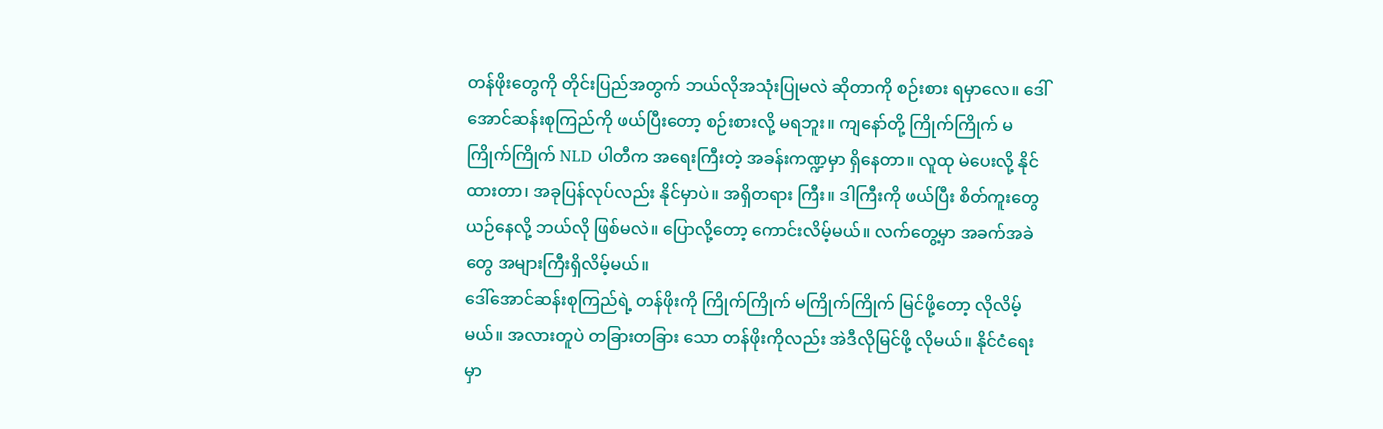တန်ဖိုးတွေကို တိုင်းပြည်အတွက် ဘယ်လိုအသုံးပြုမလဲ ဆိုတာကို စဉ်းစား ရမှာလေ။ ဒေါ်အောင်ဆန်းစုကြည်ကို ဖယ်ပြီးတော့ စဉ်းစားလို့ မရဘူး။ ကျနော်တို့ ကြိုက်ကြိုက် မကြိုက်ကြိုက် NLD ပါတီက အရေးကြီးတဲ့ အခန်းကဏ္ဍမှာ ရှိနေတာ။ လူထု မဲပေးလို့ နိုင်ထားတာ၊ အခုပြန်လုပ်လည်း နိုင်မှာပဲ။ အရှိတရား ကြီး။ ဒါကြီးကို ဖယ်ပြီး စိတ်ကူးတွေယဉ်နေလို့ ဘယ်လို ဖြစ်မလဲ။ ပြောလို့တော့ ကောင်းလိမ့်မယ်။ လက်တွေ့မှာ အခက်အခဲတွေ အများကြီးရှိလိမ့်မယ်။
ဒေါ်အောင်ဆန်းစုကြည်ရဲ့ တန်ဖိုးကို ကြိုက်ကြိုက် မကြိုက်ကြိုက် မြင်ဖို့တော့ လိုလိမ့်မယ်။ အလားတူပဲ တခြားတခြား သော တန်ဖိုးကိုလည်း အဲဒီလိုမြင်ဖို့ လိုမယ်။ နိုင်ငံရေးမှာ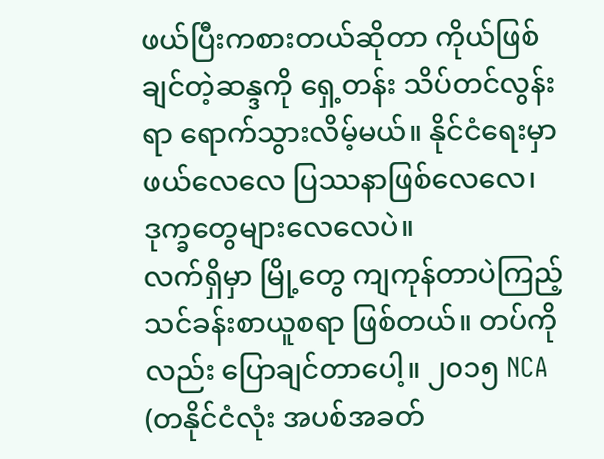ဖယ်ပြီးကစားတယ်ဆိုတာ ကိုယ်ဖြစ်ချင်တဲ့ဆန္ဒကို ရှေ့တန်း သိပ်တင်လွန်းရာ ရောက်သွားလိမ့်မယ်။ နိုင်ငံရေးမှာ ဖယ်လေလေ ပြဿနာဖြစ်လေလေ၊ ဒုက္ခတွေများလေလေပဲ။
လက်ရှိမှာ မြို့တွေ ကျကုန်တာပဲကြည့် သင်ခန်းစာယူစရာ ဖြစ်တယ်။ တပ်ကိုလည်း ပြောချင်တာပေါ့။ ၂၀၁၅ NCA (တနိုင်ငံလုံး အပစ်အခတ်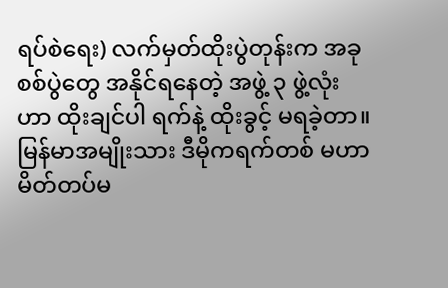ရပ်စဲရေး) လက်မှတ်ထိုးပွဲတုန်းက အခုစစ်ပွဲတွေ အနိုင်ရနေတဲ့ အဖွဲ့ ၃ ဖွဲ့လုံးဟာ ထိုးချင်ပါ ရက်နဲ့ ထိုးခွင့် မရခဲ့တာ။ မြန်မာအမျိုးသား ဒီမိုကရက်တစ် မဟာမိတ်တပ်မ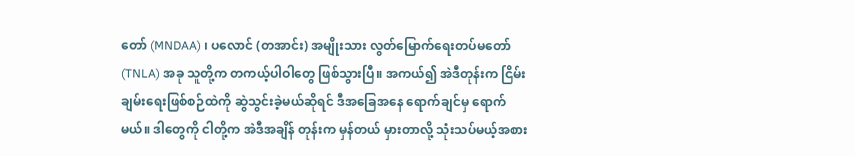တော် (MNDAA) ၊ ပလောင် (တအာင်း) အမျိုးသား လွတ်မြောက်ရေးတပ်မတော် (TNLA) အခု သူတို့က တကယ့်ပါဝါတွေ ဖြစ်သွားပြီ။ အကယ်၍ အဲဒီတုန်းက ငြိမ်းချမ်းရေးဖြစ်စဉ်ထဲကို ဆွဲသွင်းခဲ့မယ်ဆိုရင် ဒီအခြေအနေ ရောက်ချင်မှ ရောက်မယ်။ ဒါတွေကို ငါတို့က အဲဒီအချိန် တုန်းက မှန်တယ် မှားတာလို့ သုံးသပ်မယ့်အစား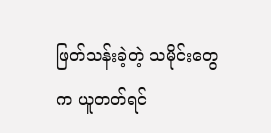ဖြတ်သန်းခဲ့တဲ့ သမိုင်းတွေက ယူတတ်ရင်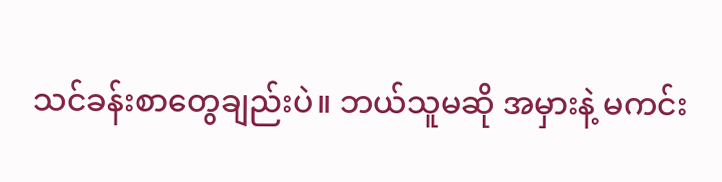သင်ခန်းစာတွေချည်းပဲ။ ဘယ်သူမဆို အမှားနဲ့ မကင်း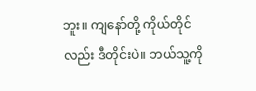ဘူး။ ကျနော်တို့ ကိုယ်တိုင်လည်း ဒီတိုင်းပဲ။ ဘယ်သူ့ကို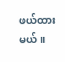ဖယ်ထားမယ်။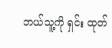ဘယ်သူ့ကို ရှင်း ထုတ်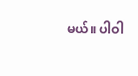မယ်။ ပါဝါ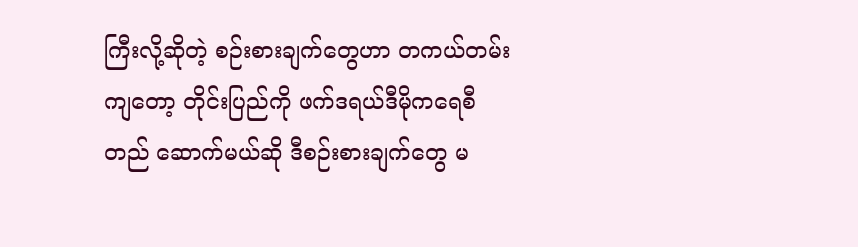ကြီးလို့ဆိုတဲ့ စဉ်းစားချက်တွေဟာ တကယ်တမ်းကျတော့ တိုင်းပြည်ကို ဖက်ဒရယ်ဒီမိုကရေစီ တည် ဆောက်မယ်ဆို ဒီစဉ်းစားချက်တွေ မ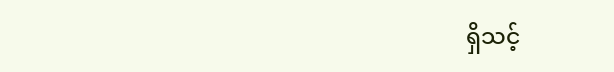ရှိသင့်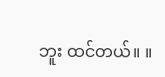ဘူး ထင်တယ်။ ။